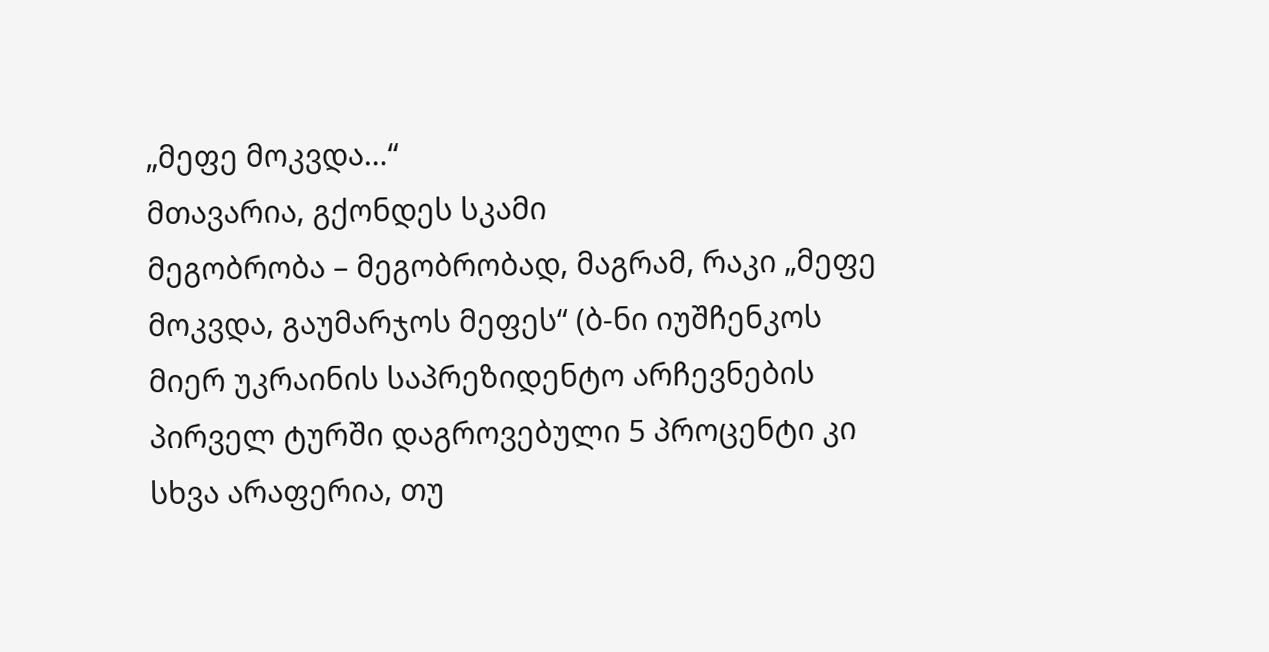„მეფე მოკვდა…“
მთავარია, გქონდეს სკამი
მეგობრობა – მეგობრობად, მაგრამ, რაკი „მეფე მოკვდა, გაუმარჯოს მეფეს“ (ბ-ნი იუშჩენკოს მიერ უკრაინის საპრეზიდენტო არჩევნების პირველ ტურში დაგროვებული 5 პროცენტი კი სხვა არაფერია, თუ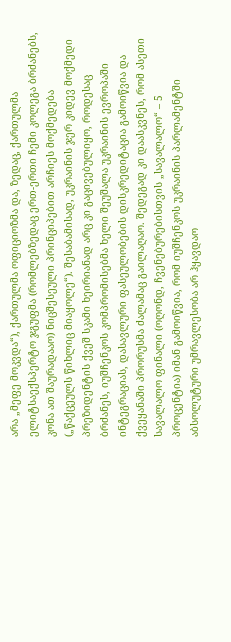არა „მეფე მოკვდა“), ქართულმა ოფიციოზმა და, ზედაც, ქართულმა ელიტსაექსპერტო ჯგუფმა (რომლებზედაც ერთ-ერთი ჩემი კოლეგა ბრძანებს, კონა ათ შაურადააო) ნიცშესეული პრინციპებით არჩიეს მოქმედება („წაქცეულს წიხლიც მიაყოლე“). შესაბამისად, უკრაინის ჯერ კიდევ მოქმედი პრეზიდენტის ქვეშ სკამი ხეირიანად არც კი გაცივებულიყო, როდესაც ბრძანეს, იუშჩენკოს კომპრომისებმა ხელი შეუშალა უკრაინის ევროპაში ინტეგრაციას, დასავლური ფასეულობების დისკრედიტაცია გამოიწვია და ქვეყანაში პრორუსმა ძალამაც გაილაღაო. შედეგად კი დაასკვნეს, რომ ასეთი სავალალო ფინალი (ოღონდ, ჩვენებურებისთვის „სავალალო“ – 5 პროცენტია) იმან გამოიწვია, რომ იუშჩენკოს უკრაინის პარლამენტში აბსოლუტური უმრავლესობა არ ჰყავდაო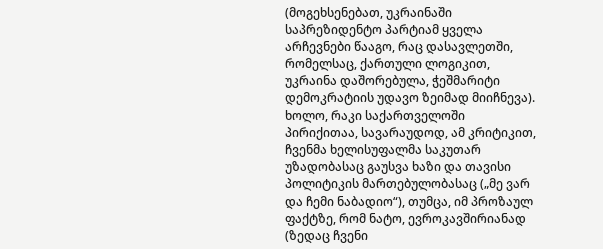(მოგეხსენებათ, უკრაინაში საპრეზიდენტო პარტიამ ყველა არჩევნები წააგო, რაც დასავლეთში, რომელსაც, ქართული ლოგიკით, უკრაინა დაშორებულა, ჭეშმარიტი დემოკრატიის უდავო ზეიმად მიიჩნევა). ხოლო, რაკი საქართველოში პირიქითაა, სავარაუდოდ, ამ კრიტიკით, ჩვენმა ხელისუფალმა საკუთარ უზადობასაც გაუსვა ხაზი და თავისი პოლიტიკის მართებულობასაც („მე ვარ და ჩემი ნაბადიო“), თუმცა, იმ პროზაულ ფაქტზე, რომ ნატო, ევროკავშირიანად (ზედაც ჩვენი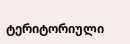ტერიტორიული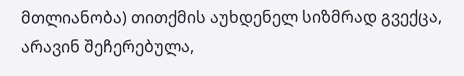მთლიანობა) თითქმის აუხდენელ სიზმრად გვექცა, არავინ შეჩერებულა,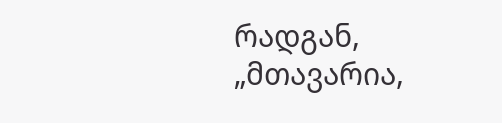რადგან, „მთავარია,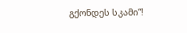გქონდეს სკამი“!